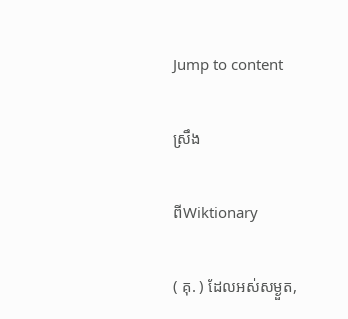Jump to content

ស្រឹង

ពីWiktionary

( គុ. ) ដែលអស់សម្ងួត,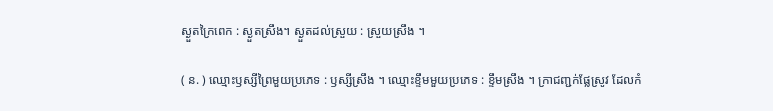ស្ងួតក្រៃពេក : ស្ងួតស្រឹង។ ស្ងួតដល់ស្រួយ : ស្រួយស្រឹង ។

( ន. ) ឈ្មោះឫស្សីព្រៃមួយប្រភេទ : ឫស្សីស្រឹង ។ ឈ្មោះខ្ទឹមមួយប្រភេទ : ខ្ទឹមស្រឹង ។ ក្រាជញ្ជក់ផ្លែស្រូវ ដែលកំ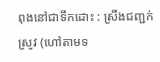ពុងនៅជាទឹកដោះ : ស្រឹងជញ្ជក់ស្រូវ (ហៅតាមទ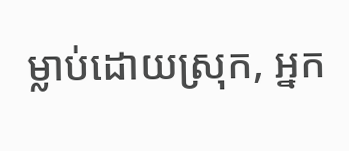ម្លាប់ដោយស្រុក, អ្នក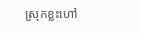ស្រុកខ្លះហៅ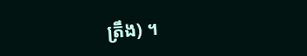ត្រឹង) ។